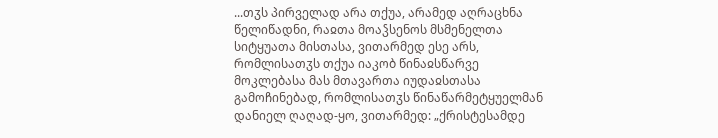...თჳს პირველად არა თქუა, არამედ აღრაცხნა წელიწადნი, რაჲთა მოაჴსენოს მსმენელთა სიტყუათა მისთასა, ვითარმედ ესე არს, რომლისათჳს თქუა იაკობ წინაჲსწარვე მოკლებასა მას მთავართა იუდაჲსთასა გამოჩინებად, რომლისათჳს წინაწარმეტყუელმან დანიელ ღაღად-ყო, ვითარმედ: „ქრისტესამდე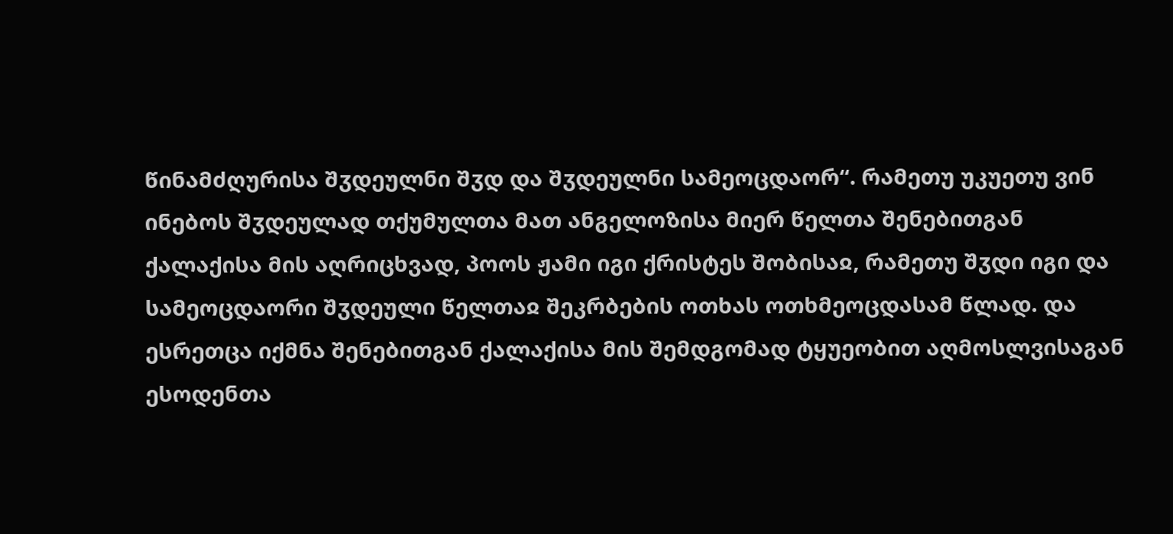წინამძღურისა შჳდეულნი შჳდ და შჳდეულნი სამეოცდაორ“. რამეთუ უკუეთუ ვინ ინებოს შჳდეულად თქუმულთა მათ ანგელოზისა მიერ წელთა შენებითგან ქალაქისა მის აღრიცხვად, პოოს ჟამი იგი ქრისტეს შობისაჲ, რამეთუ შჳდი იგი და სამეოცდაორი შჳდეული წელთაჲ შეკრბების ოთხას ოთხმეოცდასამ წლად. და ესრეთცა იქმნა შენებითგან ქალაქისა მის შემდგომად ტყუეობით აღმოსლვისაგან ესოდენთა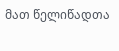მათ წელიწადთა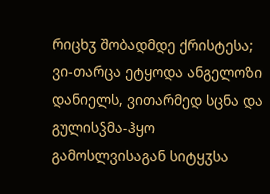რიცხჳ შობადმდე ქრისტესა; ვი-თარცა ეტყოდა ანგელოზი დანიელს, ვითარმედ სცნა და გულისჴმა-ჰყო გამოსლვისაგან სიტყჳსა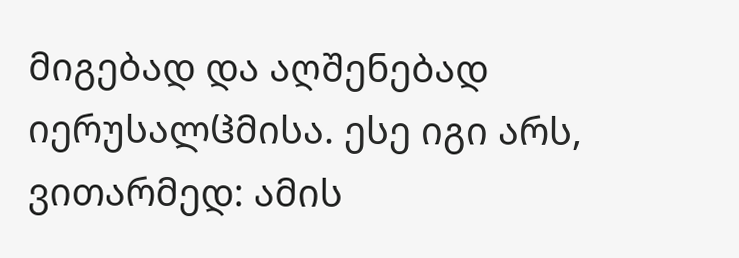მიგებად და აღშენებად იერუსალჱმისა. ესე იგი არს, ვითარმედ: ამის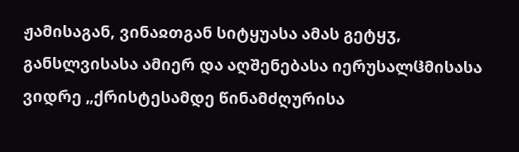ჟამისაგან, ვინაჲთგან სიტყუასა ამას გეტყჳ, განსლვისასა ამიერ და აღშენებასა იერუსალჱმისასა ვიდრე „ქრისტესამდე წინამძღურისა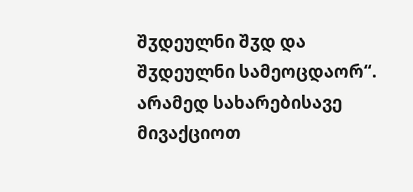შჳდეულნი შჳდ და შჳდეულნი სამეოცდაორ“. არამედ სახარებისავე მივაქციოთ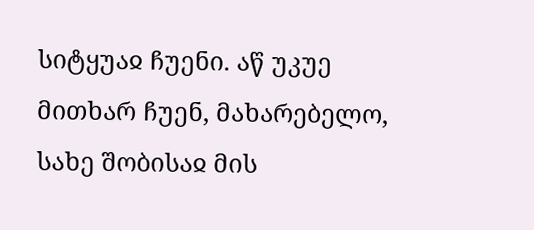სიტყუაჲ ჩუენი. აწ უკუე მითხარ ჩუენ, მახარებელო, სახე შობისაჲ მის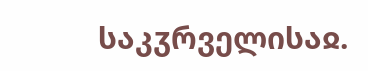საკჳრველისაჲ.